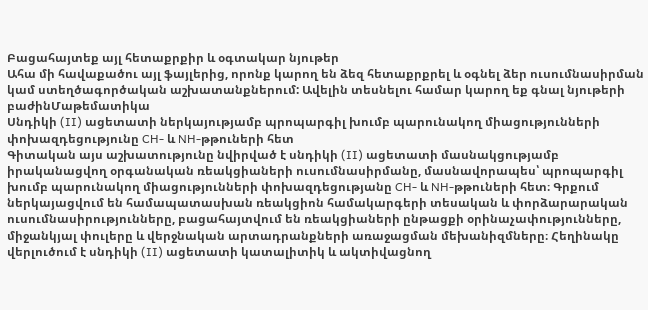Բացահայտեք այլ հետաքրքիր և օգտակար նյութեր
Ահա մի հավաքածու այլ ֆայլերից, որոնք կարող են ձեզ հետաքրքրել և օգնել ձեր ուսումնասիրման կամ ստեղծագործական աշխատանքներում: Ավելին տեսնելու համար կարող եք գնալ նյութերի բաժինՄաթեմատիկա
Սնդիկի (II) ացետատի ներկայությամբ պրոպարգիլ խումբ պարունակող միացությունների փոխազդեցությունը CH- և NH-թթուների հետ
Գիտական այս աշխատությունը նվիրված է սնդիկի (II) ացետատի մասնակցությամբ իրականացվող օրգանական ռեակցիաների ուսումնասիրմանը, մասնավորապես՝ պրոպարգիլ խումբ պարունակող միացությունների փոխազդեցությանը CH- և NH-թթուների հետ։ Գրքում ներկայացվում են համապատասխան ռեակցիոն համակարգերի տեսական և փորձարարական ուսումնասիրությունները, բացահայտվում են ռեակցիաների ընթացքի օրինաչափությունները, միջանկյալ փուլերը և վերջնական արտադրանքների առաջացման մեխանիզմները։ Հեղինակը վերլուծում է սնդիկի (II) ացետատի կատալիտիկ և ակտիվացնող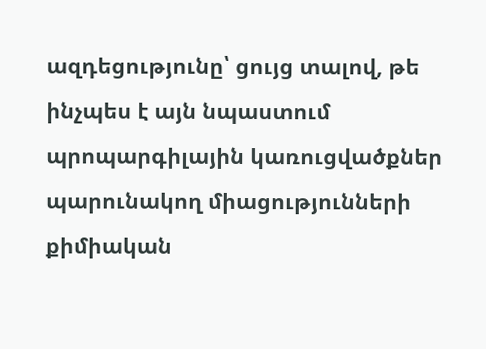ազդեցությունը՝ ցույց տալով, թե ինչպես է այն նպաստում պրոպարգիլային կառուցվածքներ պարունակող միացությունների քիմիական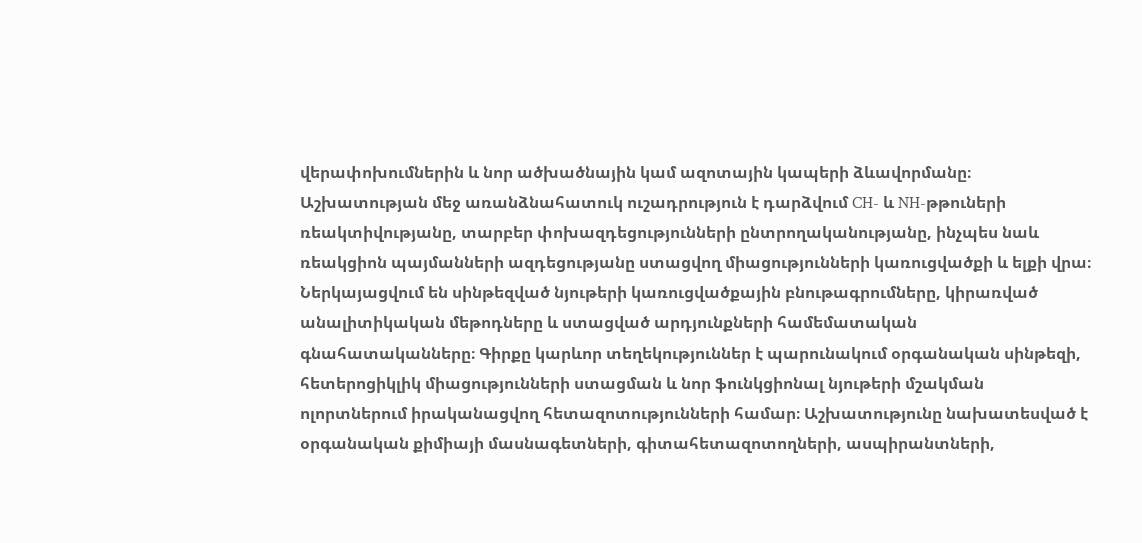վերափոխումներին և նոր ածխածնային կամ ազոտային կապերի ձևավորմանը։ Աշխատության մեջ առանձնահատուկ ուշադրություն է դարձվում CH- և NH-թթուների ռեակտիվությանը, տարբեր փոխազդեցությունների ընտրողականությանը, ինչպես նաև ռեակցիոն պայմանների ազդեցությանը ստացվող միացությունների կառուցվածքի և ելքի վրա։ Ներկայացվում են սինթեզված նյութերի կառուցվածքային բնութագրումները, կիրառված անալիտիկական մեթոդները և ստացված արդյունքների համեմատական գնահատականները։ Գիրքը կարևոր տեղեկություններ է պարունակում օրգանական սինթեզի, հետերոցիկլիկ միացությունների ստացման և նոր ֆունկցիոնալ նյութերի մշակման ոլորտներում իրականացվող հետազոտությունների համար։ Աշխատությունը նախատեսված է օրգանական քիմիայի մասնագետների, գիտահետազոտողների, ասպիրանտների,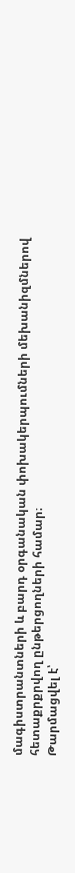մագիստրանտների և բարդ օրգանական փոխակերպումների մեխանիզմներով հետաքրքրվող ընթերցողների համար։
Թարմացվել է՝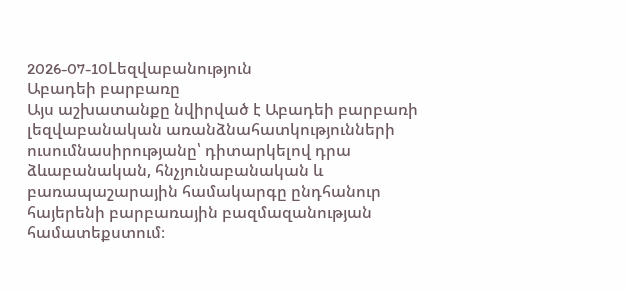2026-07-10Lեզվաբանություն
Աբադեի բարբառը
Այս աշխատանքը նվիրված է Աբադեի բարբառի լեզվաբանական առանձնահատկությունների ուսումնասիրությանը՝ դիտարկելով դրա ձևաբանական, հնչյունաբանական և բառապաշարային համակարգը ընդհանուր հայերենի բարբառային բազմազանության համատեքստում։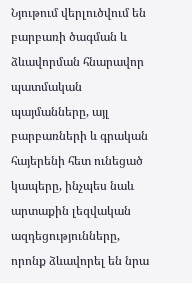Նյութում վերլուծվում են բարբառի ծագման և ձևավորման հնարավոր պատմական պայմանները, այլ բարբառների և գրական հայերենի հետ ունեցած կապերը, ինչպես նաև արտաքին լեզվական ազդեցությունները, որոնք ձևավորել են նրա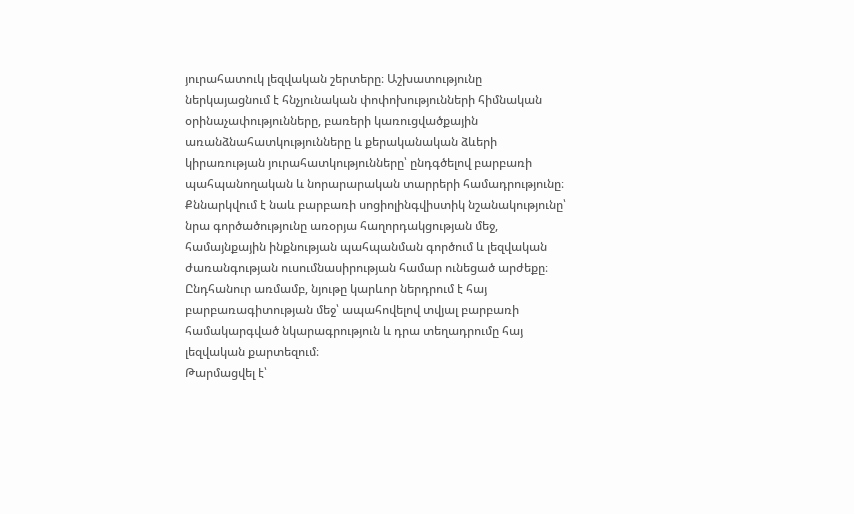յուրահատուկ լեզվական շերտերը։ Աշխատությունը ներկայացնում է հնչյունական փոփոխությունների հիմնական օրինաչափությունները, բառերի կառուցվածքային առանձնահատկությունները և քերականական ձևերի կիրառության յուրահատկությունները՝ ընդգծելով բարբառի պահպանողական և նորարարական տարրերի համադրությունը։ Քննարկվում է նաև բարբառի սոցիոլինգվիստիկ նշանակությունը՝ նրա գործածությունը առօրյա հաղորդակցության մեջ, համայնքային ինքնության պահպանման գործում և լեզվական ժառանգության ուսումնասիրության համար ունեցած արժեքը։ Ընդհանուր առմամբ, նյութը կարևոր ներդրում է հայ բարբառագիտության մեջ՝ ապահովելով տվյալ բարբառի համակարգված նկարագրություն և դրա տեղադրումը հայ լեզվական քարտեզում։
Թարմացվել է՝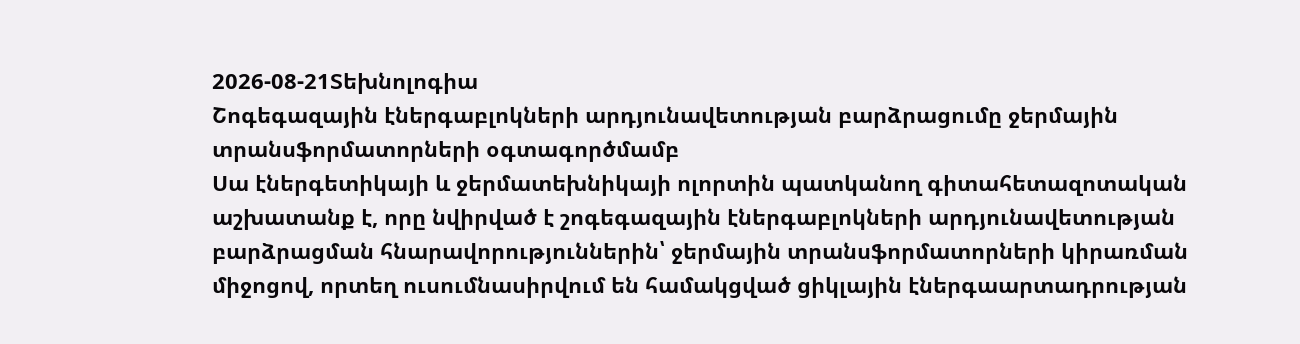2026-08-21Տեխնոլոգիա
Շոգեգազային էներգաբլոկների արդյունավետության բարձրացումը ջերմային տրանսֆորմատորների օգտագործմամբ
Սա էներգետիկայի և ջերմատեխնիկայի ոլորտին պատկանող գիտահետազոտական աշխատանք է, որը նվիրված է շոգեգազային էներգաբլոկների արդյունավետության բարձրացման հնարավորություններին՝ ջերմային տրանսֆորմատորների կիրառման միջոցով, որտեղ ուսումնասիրվում են համակցված ցիկլային էներգաարտադրության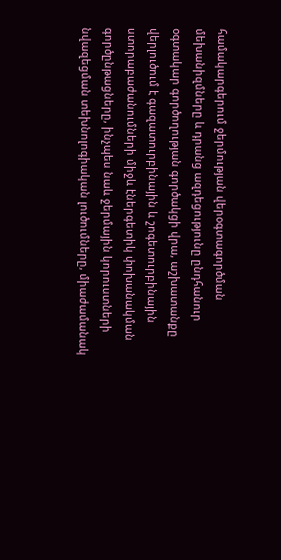համակարգերում ջերմության վերօգտագործման մեխանիզմները և դրանց ազդեցությունը ընդհանուր օգտակար գործողության գործակցի վրա, աշխատանքը վերլուծում է գազատուրբինային և շոգետուրբինային ստորաբաժանումների միջև էներգետիկ փոխանակման գործընթացները, ինչպես նաև ջերմային կորուստների նվազեցման տեխնոլոգիական լուծումները, միաժամանակ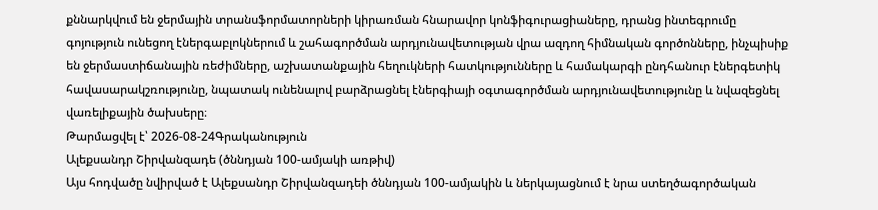քննարկվում են ջերմային տրանսֆորմատորների կիրառման հնարավոր կոնֆիգուրացիաները, դրանց ինտեգրումը գոյություն ունեցող էներգաբլոկներում և շահագործման արդյունավետության վրա ազդող հիմնական գործոնները, ինչպիսիք են ջերմաստիճանային ռեժիմները, աշխատանքային հեղուկների հատկությունները և համակարգի ընդհանուր էներգետիկ հավասարակշռությունը, նպատակ ունենալով բարձրացնել էներգիայի օգտագործման արդյունավետությունը և նվազեցնել վառելիքային ծախսերը։
Թարմացվել է՝ 2026-08-24Գրականություն
Ալեքսանդր Շիրվանզադե (ծննդյան 100-ամյակի առթիվ)
Այս հոդվածը նվիրված է Ալեքսանդր Շիրվանզադեի ծննդյան 100-ամյակին և ներկայացնում է նրա ստեղծագործական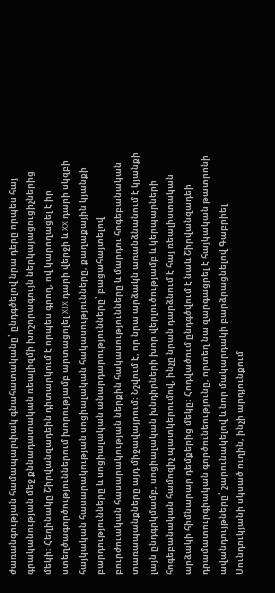ժառանգության համապարփակ գնահատականը՝ ընդգծելով նրա դերը որպես հայ գրականության մեջ քննադատական ռեալիզմի խոշորագույն ներկայացուցիչներից մեկի։ Հեղինակը Շիրվանզադեին դիտարկում է որպես գրող, ով կարողացել է իր ստեղծագործություններում խորությամբ արտացոլել XIX դարի վերջի և XX դարի սկզբի հայկական հասարակության սոցիալական հակասությունները, քաղաքային կյանքի բարդությունները և սոցիալական անարդարությունները՝ բացահայտելով բուրժուական հասարակության ներքին հակասությունները և մարդու հոգեբանական տառապանքները այդ միջավայրում։ Նշվում է, որ նրա արձակն առանձնանում է կյանքի լայն ընդգրկմամբ, սոցիալական խնդիրների խոր վերլուծությամբ և կերպարների հոգեբանական համոզիչ պատկերումով, ինչը նրան դարձնում է հայ ռեալիստական արձակի հիմնարար դեմքերից մեկը։ Հոդվածում ընդգծվում է նաև Շիրվանզադեի դրամատուրգիական գործունեությունը, որտեղ նա զարգացրել է հայկական թատրոնի ավանդույթները՝ շարունակելով և նոր մակարդակի բարձրացնելով Գաբրիել Սունդուկյանի սկսած ուղին, ինչի արդյունքում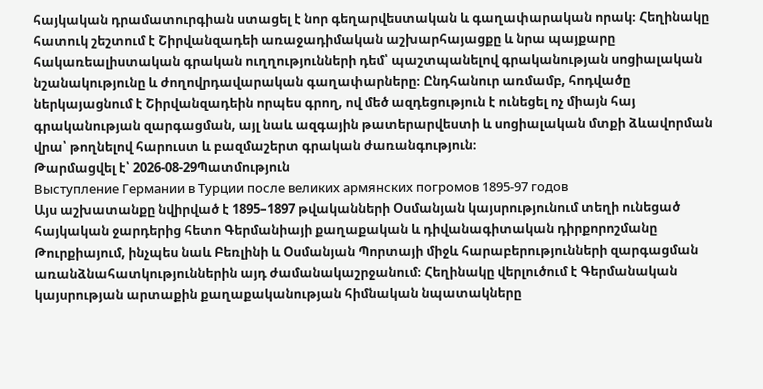հայկական դրամատուրգիան ստացել է նոր գեղարվեստական և գաղափարական որակ։ Հեղինակը հատուկ շեշտում է Շիրվանզադեի առաջադիմական աշխարհայացքը և նրա պայքարը հակառեալիստական գրական ուղղությունների դեմ՝ պաշտպանելով գրականության սոցիալական նշանակությունը և ժողովրդավարական գաղափարները։ Ընդհանուր առմամբ, հոդվածը ներկայացնում է Շիրվանզադեին որպես գրող, ով մեծ ազդեցություն է ունեցել ոչ միայն հայ գրականության զարգացման, այլ նաև ազգային թատերարվեստի և սոցիալական մտքի ձևավորման վրա՝ թողնելով հարուստ և բազմաշերտ գրական ժառանգություն։
Թարմացվել է՝ 2026-08-29Պատմություն
Выступление Германии в Турции после великих армянских погромов 1895-97 годов
Այս աշխատանքը նվիրված է 1895–1897 թվականների Օսմանյան կայսրությունում տեղի ունեցած հայկական ջարդերից հետո Գերմանիայի քաղաքական և դիվանագիտական դիրքորոշմանը Թուրքիայում, ինչպես նաև Բեռլինի և Օսմանյան Պորտայի միջև հարաբերությունների զարգացման առանձնահատկություններին այդ ժամանակաշրջանում։ Հեղինակը վերլուծում է Գերմանական կայսրության արտաքին քաղաքականության հիմնական նպատակները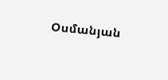Օսմանյան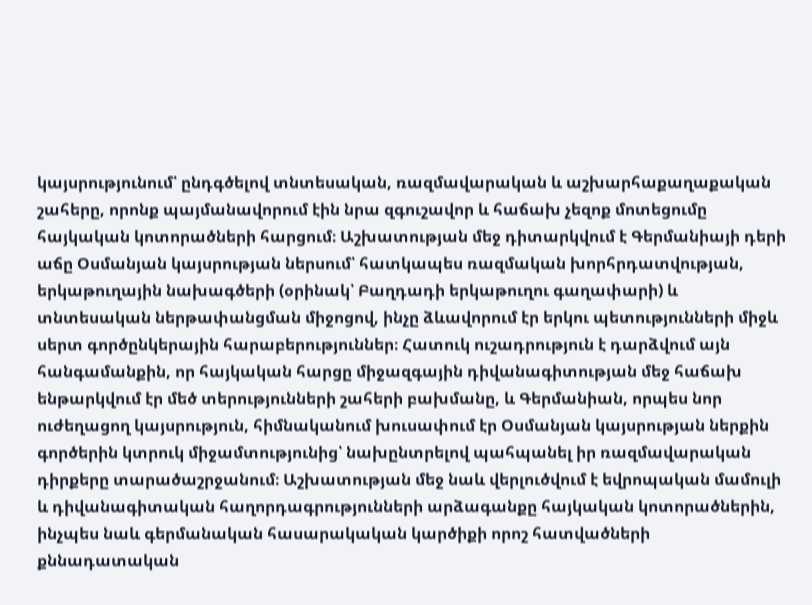կայսրությունում՝ ընդգծելով տնտեսական, ռազմավարական և աշխարհաքաղաքական շահերը, որոնք պայմանավորում էին նրա զգուշավոր և հաճախ չեզոք մոտեցումը հայկական կոտորածների հարցում։ Աշխատության մեջ դիտարկվում է Գերմանիայի դերի աճը Օսմանյան կայսրության ներսում՝ հատկապես ռազմական խորհրդատվության, երկաթուղային նախագծերի (օրինակ՝ Բաղդադի երկաթուղու գաղափարի) և տնտեսական ներթափանցման միջոցով, ինչը ձևավորում էր երկու պետությունների միջև սերտ գործընկերային հարաբերություններ։ Հատուկ ուշադրություն է դարձվում այն հանգամանքին, որ հայկական հարցը միջազգային դիվանագիտության մեջ հաճախ ենթարկվում էր մեծ տերությունների շահերի բախմանը, և Գերմանիան, որպես նոր ուժեղացող կայսրություն, հիմնականում խուսափում էր Օսմանյան կայսրության ներքին գործերին կտրուկ միջամտությունից՝ նախընտրելով պահպանել իր ռազմավարական դիրքերը տարածաշրջանում։ Աշխատության մեջ նաև վերլուծվում է եվրոպական մամուլի և դիվանագիտական հաղորդագրությունների արձագանքը հայկական կոտորածներին, ինչպես նաև գերմանական հասարակական կարծիքի որոշ հատվածների քննադատական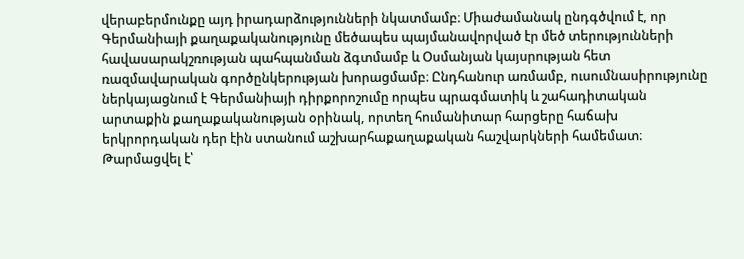վերաբերմունքը այդ իրադարձությունների նկատմամբ։ Միաժամանակ ընդգծվում է, որ Գերմանիայի քաղաքականությունը մեծապես պայմանավորված էր մեծ տերությունների հավասարակշռության պահպանման ձգտմամբ և Օսմանյան կայսրության հետ ռազմավարական գործընկերության խորացմամբ։ Ընդհանուր առմամբ, ուսումնասիրությունը ներկայացնում է Գերմանիայի դիրքորոշումը որպես պրագմատիկ և շահադիտական արտաքին քաղաքականության օրինակ, որտեղ հումանիտար հարցերը հաճախ երկրորդական դեր էին ստանում աշխարհաքաղաքական հաշվարկների համեմատ։
Թարմացվել է՝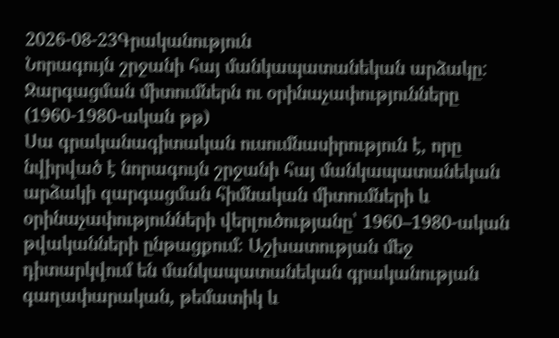2026-08-23Գրականություն
Նորագույն շրջանի հայ մանկապատանեկան արձակը: Զարգացման միտումներն ու օրինաչափությունները (1960-1980-ական թթ)
Սա գրականագիտական ուսումնասիրություն է, որը նվիրված է նորագույն շրջանի հայ մանկապատանեկան արձակի զարգացման հիմնական միտումների և օրինաչափությունների վերլուծությանը՝ 1960–1980-ական թվականների ընթացքում։ Աշխատության մեջ դիտարկվում են մանկապատանեկան գրականության գաղափարական, թեմատիկ և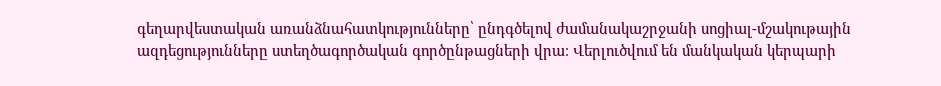գեղարվեստական առանձնահատկությունները՝ ընդգծելով ժամանակաշրջանի սոցիալ-մշակութային ազդեցությունները ստեղծագործական գործընթացների վրա։ Վերլուծվում են մանկական կերպարի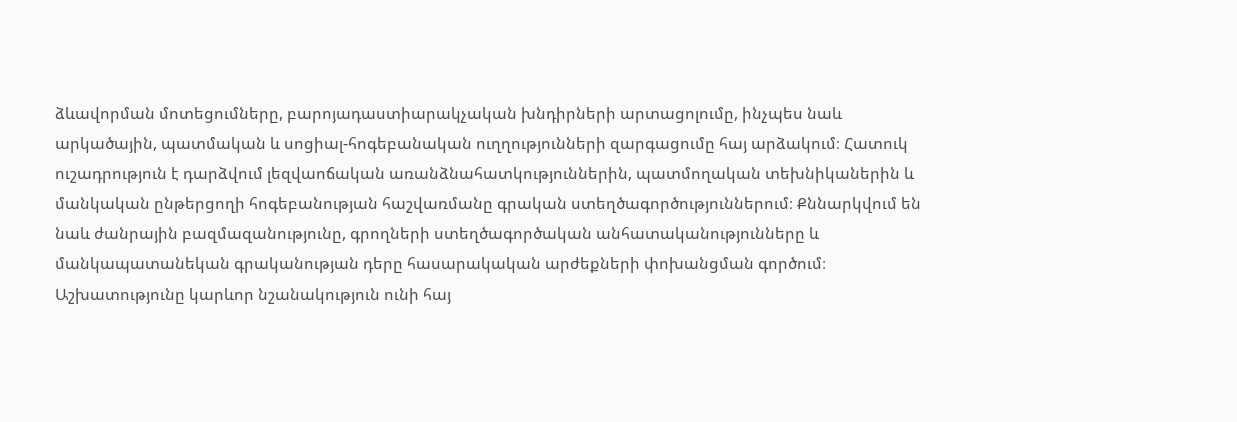ձևավորման մոտեցումները, բարոյադաստիարակչական խնդիրների արտացոլումը, ինչպես նաև արկածային, պատմական և սոցիալ-հոգեբանական ուղղությունների զարգացումը հայ արձակում։ Հատուկ ուշադրություն է դարձվում լեզվաոճական առանձնահատկություններին, պատմողական տեխնիկաներին և մանկական ընթերցողի հոգեբանության հաշվառմանը գրական ստեղծագործություններում։ Քննարկվում են նաև ժանրային բազմազանությունը, գրողների ստեղծագործական անհատականությունները և մանկապատանեկան գրականության դերը հասարակական արժեքների փոխանցման գործում։ Աշխատությունը կարևոր նշանակություն ունի հայ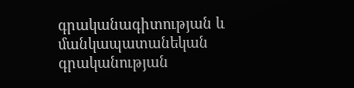գրականագիտության և մանկապատանեկան գրականության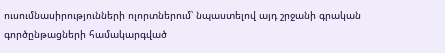ուսումնասիրությունների ոլորտներում՝ նպաստելով այդ շրջանի գրական գործընթացների համակարգված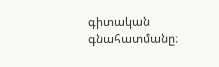գիտական գնահատմանը։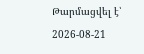Թարմացվել է՝ 2026-08-21